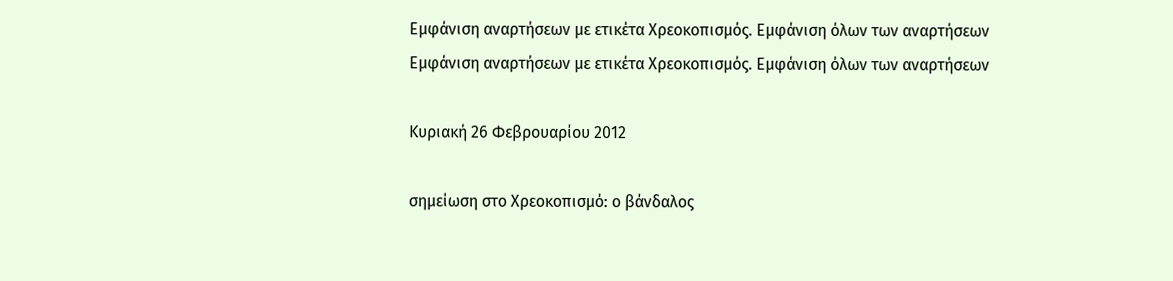Εμφάνιση αναρτήσεων με ετικέτα Χρεοκοπισμός. Εμφάνιση όλων των αναρτήσεων
Εμφάνιση αναρτήσεων με ετικέτα Χρεοκοπισμός. Εμφάνιση όλων των αναρτήσεων

Κυριακή 26 Φεβρουαρίου 2012

σημείωση στο Χρεοκοπισμό: ο βάνδαλος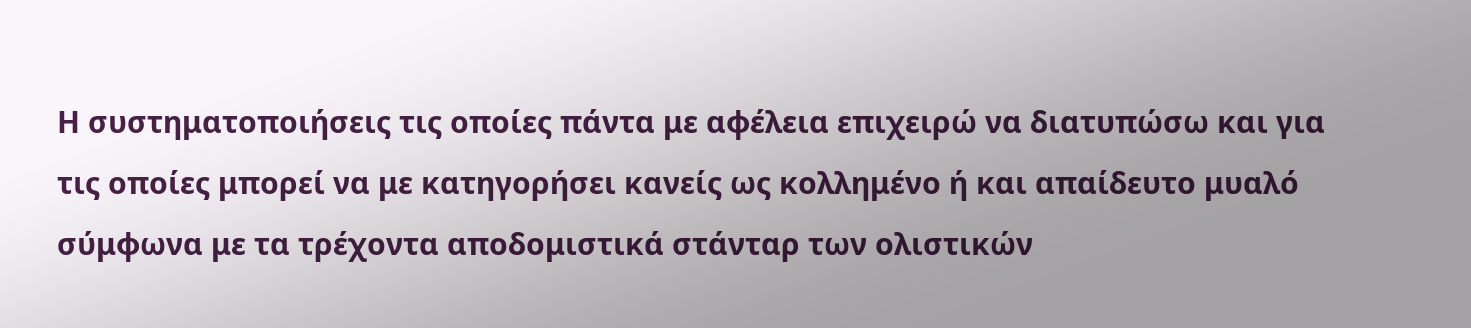Η συστηματοποιήσεις τις οποίες πάντα με αφέλεια επιχειρώ να διατυπώσω και για τις οποίες μπορεί να με κατηγορήσει κανείς ως κολλημένο ή και απαίδευτο μυαλό σύμφωνα με τα τρέχοντα αποδομιστικά στάνταρ των ολιστικών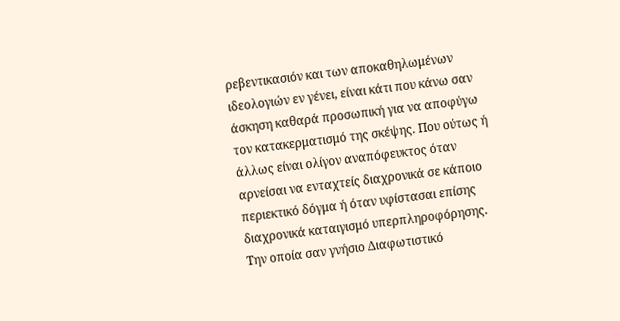ρεβεντικασιόν και των αποκαθηλωμένων ιδεολογιών εν γένει, είναι κάτι που κάνω σαν άσκηση καθαρά προσωπική για να αποφύγω τον κατακερματισμό της σκέψης. Που ούτως ή άλλως είναι ολίγον αναπόφευκτος όταν αρνείσαι να ενταχτείς διαχρονικά σε κάποιο περιεκτικό δόγμα ή όταν υφίστασαι επίσης διαχρονικά καταιγισμό υπερπληροφόρησης. Την οποία σαν γνήσιο Διαφωτιστικό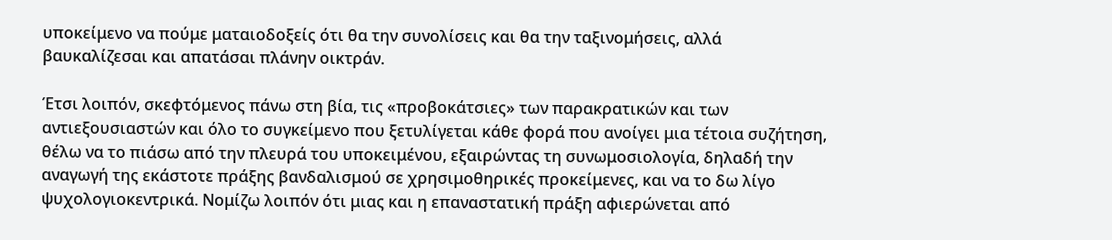υποκείμενο να πούμε ματαιοδοξείς ότι θα την συνολίσεις και θα την ταξινομήσεις, αλλά βαυκαλίζεσαι και απατάσαι πλάνην οικτράν.

Έτσι λοιπόν, σκεφτόμενος πάνω στη βία, τις «προβοκάτσιες» των παρακρατικών και των αντιεξουσιαστών και όλο το συγκείμενο που ξετυλίγεται κάθε φορά που ανοίγει μια τέτοια συζήτηση, θέλω να το πιάσω από την πλευρά του υποκειμένου, εξαιρώντας τη συνωμοσιολογία, δηλαδή την αναγωγή της εκάστοτε πράξης βανδαλισμού σε χρησιμοθηρικές προκείμενες, και να το δω λίγο ψυχολογιοκεντρικά. Νομίζω λοιπόν ότι μιας και η επαναστατική πράξη αφιερώνεται από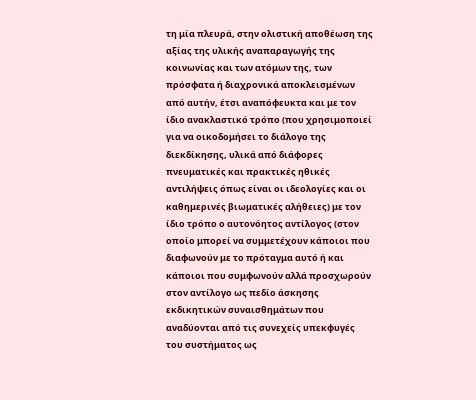τη μία πλευρά, στην ολιστική αποθέωση της αξίας της υλικής αναπαραγωγής της κοινωνίας και των ατόμων της, των πρόσφατα ή διαχρονικά αποκλεισμένων από αυτήν, έτσι αναπόφευκτα και με τον ίδιο ανακλαστικό τρόπο (που χρησιμοποιεί για να οικοδομήσει το διάλογο της διεκδίκησης, υλικά από διάφορες πνευματικές και πρακτικές ηθικές αντιλήψεις όπως είναι οι ιδεολογίες και οι καθημερινές βιωματικές αλήθειες) με τον ίδιο τρόπο ο αυτονόητος αντίλογος (στον οποίο μπορεί να συμμετέχουν κάποιοι που διαφωνούν με το πρόταγμα αυτό ή και κάποιοι που συμφωνούν αλλά προσχωρούν στον αντίλογο ως πεδίο άσκησης εκδικητικών συναισθημάτων που αναδύονται από τις συνεχείς υπεκφυγές του συστήματος ως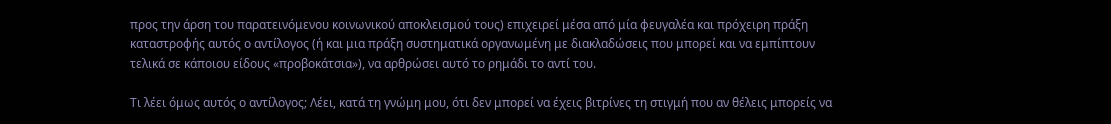προς την άρση του παρατεινόμενου κοινωνικού αποκλεισμού τους) επιχειρεί μέσα από μία φευγαλέα και πρόχειρη πράξη καταστροφής αυτός ο αντίλογος (ή και μια πράξη συστηματικά οργανωμένη με διακλαδώσεις που μπορεί και να εμπίπτουν τελικά σε κάποιου είδους «προβοκάτσια»), να αρθρώσει αυτό το ρημάδι το αντί του.

Τι λέει όμως αυτός ο αντίλογος; Λέει, κατά τη γνώμη μου, ότι δεν μπορεί να έχεις βιτρίνες τη στιγμή που αν θέλεις μπορείς να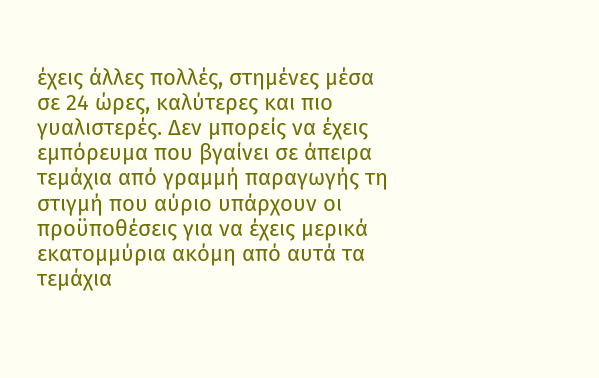έχεις άλλες πολλές, στημένες μέσα σε 24 ώρες, καλύτερες και πιο γυαλιστερές. Δεν μπορείς να έχεις εμπόρευμα που βγαίνει σε άπειρα τεμάχια από γραμμή παραγωγής τη στιγμή που αύριο υπάρχουν οι προϋποθέσεις για να έχεις μερικά εκατομμύρια ακόμη από αυτά τα τεμάχια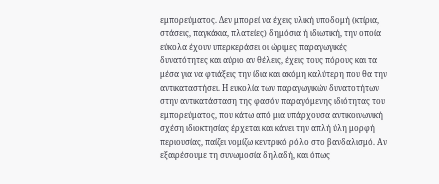εμπορεύματος. Δεν μπορεί να έχεις υλική υποδομή (κτίρια, στάσεις, παγκάκια, πλατείες) δημόσια ή ιδιωτική, την οποία εύκολα έχουν υπερκεράσει οι ώριμες παραγωγικές δυνατότητες και αύριο αν θέλεις, έχεις τους πόρους και τα μέσα για να φτιάξεις την ίδια και ακόμη καλύτερη που θα την αντικαταστήσει. Η ευκολία των παραγωγικών δυνατοτήτων στην αντικατάσταση της φασόν παραγόμενης ιδιότητας του εμπορεύματος, που κάτω από μια υπάρχουσα αντικοινωνική σχέση ιδιοκτησίας έρχεται και κάνει την απλή ύλη μορφή περιουσίας, παίζει νομίζω κεντρικό ρόλο στο βανδαλισμό. Αν εξαιρέσουμε τη συνωμοσία δηλαδή, και όπως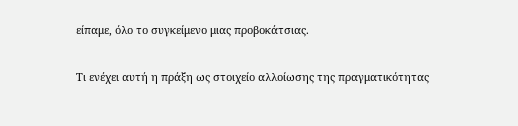είπαμε, όλο το συγκείμενο μιας προβοκάτσιας.

Τι ενέχει αυτή η πράξη ως στοιχείο αλλοίωσης της πραγματικότητας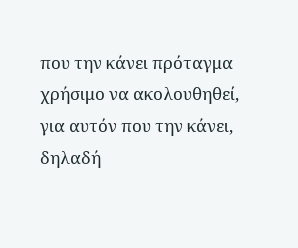που την κάνει πρόταγμα χρήσιμο να ακολουθηθεί, για αυτόν που την κάνει, δηλαδή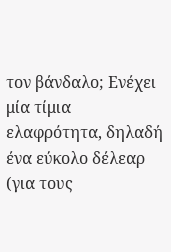τον βάνδαλο; Ενέχει μία τίμια ελαφρότητα, δηλαδή ένα εύκολο δέλεαρ (για τους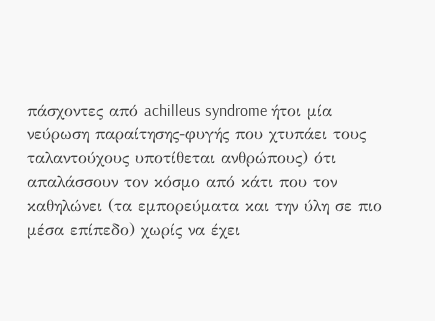πάσχοντες από achilleus syndrome ήτοι μία νεύρωση παραίτησης-φυγής που χτυπάει τους ταλαντούχους υποτίθεται ανθρώπους) ότι απαλάσσουν τον κόσμο από κάτι που τον καθηλώνει (τα εμπορεύματα και την ύλη σε πιο μέσα επίπεδο) χωρίς να έχει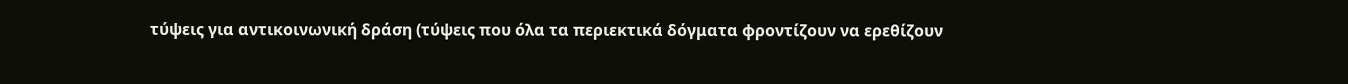τύψεις για αντικοινωνική δράση (τύψεις που όλα τα περιεκτικά δόγματα φροντίζουν να ερεθίζουν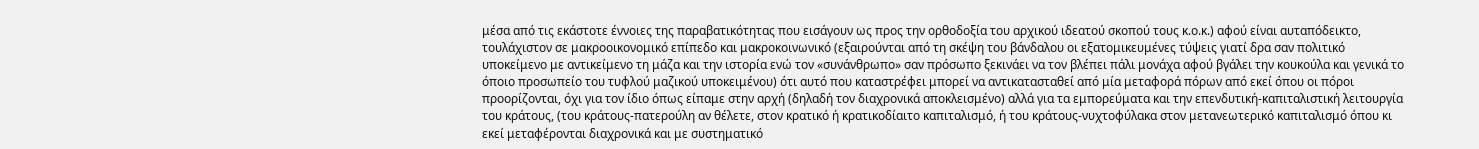μέσα από τις εκάστοτε έννοιες της παραβατικότητας που εισάγουν ως προς την ορθοδοξία του αρχικού ιδεατού σκοπού τους κ.ο.κ.) αφού είναι αυταπόδεικτο, τουλάχιστον σε μακροοικονομικό επίπεδο και μακροκοινωνικό (εξαιρούνται από τη σκέψη του βάνδαλου οι εξατομικευμένες τύψεις γιατί δρα σαν πολιτικό υποκείμενο με αντικείμενο τη μάζα και την ιστορία ενώ τον «συνάνθρωπο» σαν πρόσωπο ξεκινάει να τον βλέπει πάλι μονάχα αφού βγάλει την κουκούλα και γενικά το όποιο προσωπείο του τυφλού μαζικού υποκειμένου) ότι αυτό που καταστρέφει μπορεί να αντικατασταθεί από μία μεταφορά πόρων από εκεί όπου οι πόροι προορίζονται, όχι για τον ίδιο όπως είπαμε στην αρχή (δηλαδή τον διαχρονικά αποκλεισμένο) αλλά για τα εμπορεύματα και την επενδυτική-καπιταλιστική λειτουργία του κράτους, (του κράτους-πατερούλη αν θέλετε, στον κρατικό ή κρατικοδίαιτο καπιταλισμό, ή του κράτους-νυχτοφύλακα στον μετανεωτερικό καπιταλισμό όπου κι εκεί μεταφέρονται διαχρονικά και με συστηματικό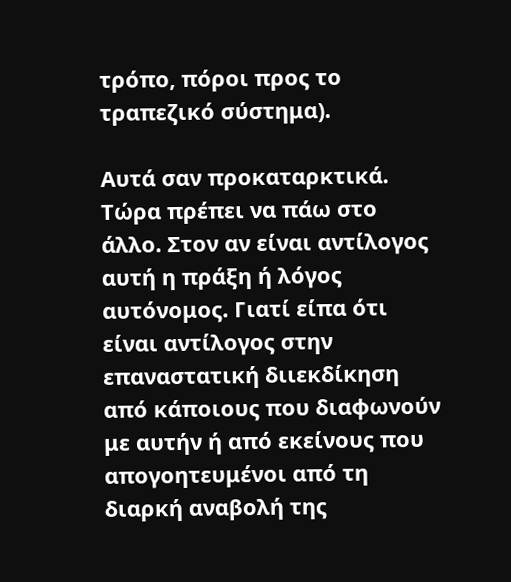τρόπο, πόροι προς το τραπεζικό σύστημα).

Αυτά σαν προκαταρκτικά. Τώρα πρέπει να πάω στο άλλο. Στον αν είναι αντίλογος αυτή η πράξη ή λόγος αυτόνομος. Γιατί είπα ότι είναι αντίλογος στην επαναστατική διιεκδίκηση από κάποιους που διαφωνούν με αυτήν ή από εκείνους που απογοητευμένοι από τη διαρκή αναβολή της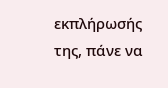εκπλήρωσής της, πάνε να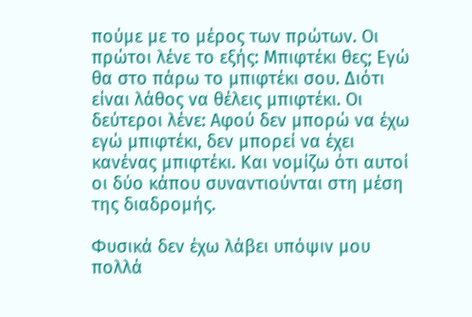πούμε με το μέρος των πρώτων. Οι πρώτοι λένε το εξής: Μπιφτέκι θες; Εγώ θα στο πάρω το μπιφτέκι σου. Διότι είναι λάθος να θέλεις μπιφτέκι. Οι δεύτεροι λένε: Αφού δεν μπορώ να έχω εγώ μπιφτέκι, δεν μπορεί να έχει κανένας μπιφτέκι. Και νομίζω ότι αυτοί οι δύο κάπου συναντιούνται στη μέση της διαδρομής.

Φυσικά δεν έχω λάβει υπόψιν μου πολλά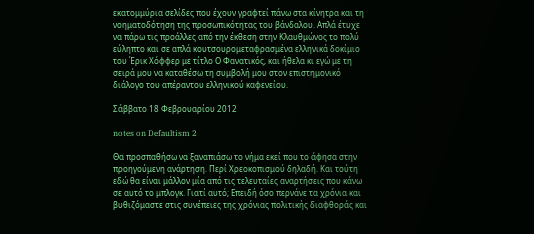εκατομμύρια σελίδες που έχουν γραφτεί πάνω στα κίνητρα και τη νοηματοδότηση της προσωπικότητας του βάνδαλου. Απλά έτυχε να πάρω τις προάλλες από την έκθεση στην Κλαυθμώνος το πολύ εύληπτο και σε απλά κουτσουρομεταφρασμένα ελληνικά δοκίμιο του Έρικ Χόφφερ με τίτλο Ο Φανατικός, και ήθελα κι εγώ με τη σειρά μου να καταθέσω τη συμβολή μου στον επιστημονικό διάλογο του απέραντου ελληνικού καφενείου.

Σάββατο 18 Φεβρουαρίου 2012

notes on Defaultism 2

Θα προσπαθήσω να ξαναπιάσω το νήμα εκεί που το άφησα στην προηγούμενη ανάρτηση. Περί Χρεοκοπισμού δηλαδή. Και τούτη εδώ θα είναι μάλλον μία από τις τελευταίες αναρτήσεις που κάνω σε αυτό το μπλογκ. Γιατί αυτό; Eπειδή όσο περνάνε τα χρόνια και βυθιζόμαστε στις συνέπειες της χρόνιας πολιτικής διαφθοράς και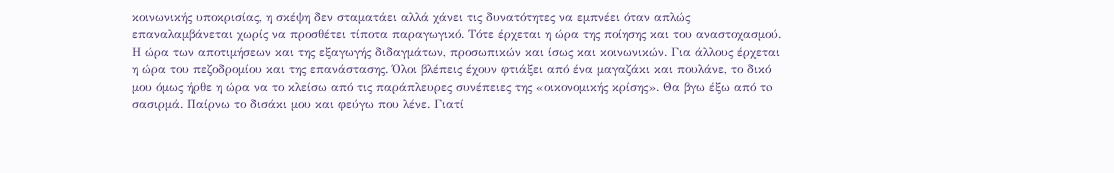κοινωνικής υποκρισίας, η σκέψη δεν σταματάει αλλά χάνει τις δυνατότητες να εμπνέει όταν απλώς επαναλαμβάνεται χωρίς να προσθέτει τίποτα παραγωγικό. Τότε έρχεται η ώρα της ποίησης και του αναστοχασμού. Η ώρα των αποτιμήσεων και της εξαγωγής διδαγμάτων, προσωπικών και ίσως και κοινωνικών. Για άλλους έρχεται η ώρα του πεζοδρομίου και της επανάστασης. Όλοι βλέπεις έχουν φτιάξει από ένα μαγαζάκι και πουλάνε, το δικό μου όμως ήρθε η ώρα να το κλείσω από τις παράπλευρες συνέπειες της «οικονομικής κρίσης». Θα βγω έξω από τo σασιρμά. Παίρνω το δισάκι μου και φεύγω που λένε. Γιατί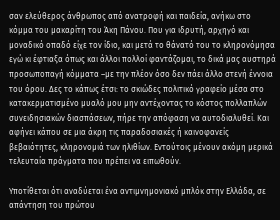σαν ελεύθερος άνθρωπος από ανατροφή και παιδεία, ανήκω στο κόμμα του μακαρίτη του Άκη Πάνου. Που για ιδρυτή, αρχηγό και μοναδικό οπαδό είχε τον ίδιο, και μετά το θάνατό του το κληρονόμησα εγώ κι έφτιαξα όπως και άλλοι πολλοί φαντάζομαι, το δικά μας αυστηρά προσωποπαγή κόμματα –με την πλέον όσο δεν πάει άλλο στενή έννοια του όρου. Δες το κάπως έτσι: τo σκιώδες πολιτικό γραφείο μέσα στο κατακερματισμένο μυαλό μου μην αντέχοντας το κόστος πολλαπλών συνειδησιακών διασπάσεων, πήρε την απόφαση να αυτοδιαλυθεί. Και αφήνει κάπου σε μια άκρη τις παραδοσιακές ή καινοφανείς βεβαιότητες, κληρονομιά των ηλιθίων. Εντούτοις μένουν ακόμη μερικά τελευταία πράγματα που πρέπει να ειπωθούν.

Υποτίθεται ότι αναδύεται ένα αντιμνημονιακό μπλόκ στην Ελλάδα, σε απάντηση του πρώτου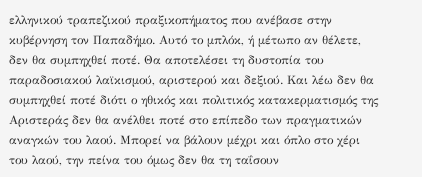ελληνικού τραπεζικού πραξικοπήματος που ανέβασε στην κυβέρνηση τον Παπαδήμο. Αυτό το μπλόκ, ή μέτωπο αν θέλετε, δεν θα συμπηχθεί ποτέ. Θα αποτελέσει τη δυστοπία του παραδοσιακού λαϊκισμού, αριστερού και δεξιού. Και λέω δεν θα συμπηχθεί ποτέ διότι ο ηθικός και πολιτικός κατακερματισμός της Αριστεράς δεν θα ανέλθει ποτέ στο επίπεδο των πραγματικών αναγκών του λαού. Μπορεί να βάλουν μέχρι και όπλο στο χέρι του λαού, την πείνα του όμως δεν θα τη ταΐσουν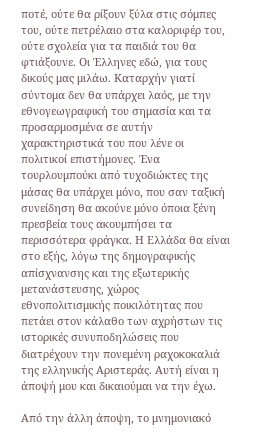ποτέ, ούτε θα ρίξουν ξύλα στις σόμπες του, ούτε πετρέλαιο στα καλοριφέρ του, ούτε σχολεία για τα παιδιά του θα φτιάξουνε. Οι Έλληνες εδώ, για τους δικούς μας μιλάω. Καταρχήν γιατί σύντομα δεν θα υπάρχει λαός, με την εθνογεωγραφική του σημασία και τα προσαρμοσμένα σε αυτήν χαρακτηριστικά του που λένε οι πολιτικοί επιστήμονες. Ένα τουρλουμπούκι από τυχοδιώκτες της μάσας θα υπάρχει μόνο, που σαν ταξική συνείδηση θα ακούνε μόνο όποια ξένη πρεσβεία τους ακουμπήσει τα περισσότερα φράγκα. Η Ελλάδα θα είναι στο εξής, λόγω της δημογραφικής απίσχνανσης και της εξωτερικής μετανάστευσης, χώρος εθνοπολιτισμικής ποικιλότητας που πετάει στον κάλαθο των αχρήστων τις ιστορικές συνυποδηλώσεις που διατρέχουν την πονεμένη ραχοκοκαλιά της ελληνικής Αριστεράς. Αυτή είναι η άποψή μου και δικαιούμαι να την έχω.

Από την άλλη άποψη, το μνημονιακό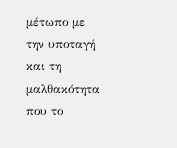μέτωπο με την υποταγή και τη μαλθακότητα που το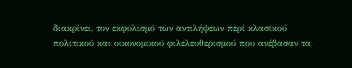διακρίνει, τον εκφυλισμό των αντιλήψεων περί κλασικού πολιτικού και οικονομικού φιλελευθερισμού που ανέβασαν τα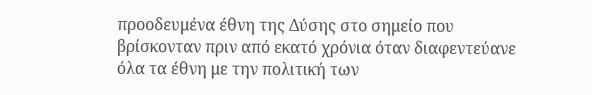προοδευμένα έθνη της Δύσης στο σημείο που βρίσκονταν πριν από εκατό χρόνια όταν διαφεντεύανε όλα τα έθνη με την πολιτική των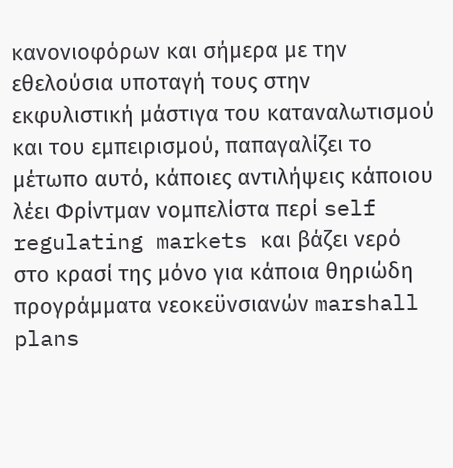κανονιοφόρων και σήμερα με την εθελούσια υποταγή τους στην εκφυλιστική μάστιγα του καταναλωτισμού και του εμπειρισμού, παπαγαλίζει το μέτωπο αυτό, κάποιες αντιλήψεις κάποιου λέει Φρίντμαν νομπελίστα περί self regulating markets και βάζει νερό στο κρασί της μόνο για κάποια θηριώδη προγράμματα νεοκεϋνσιανών marshall plans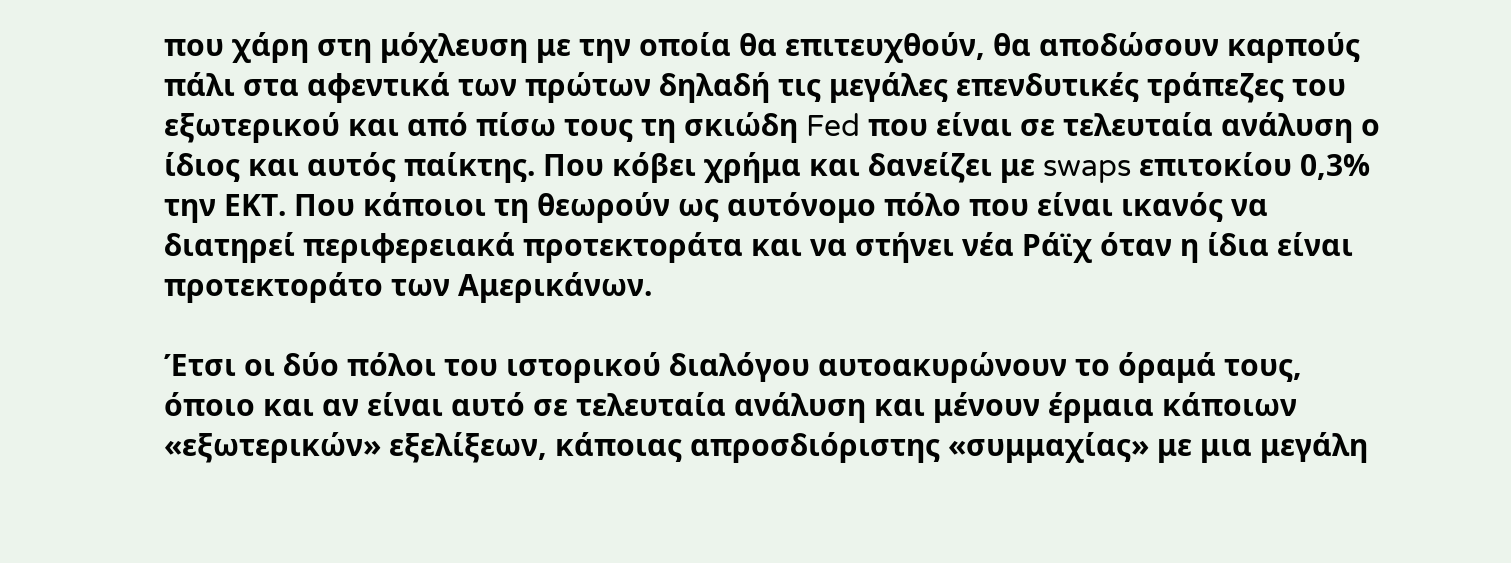που χάρη στη μόχλευση με την οποία θα επιτευχθούν, θα αποδώσουν καρπούς πάλι στα αφεντικά των πρώτων δηλαδή τις μεγάλες επενδυτικές τράπεζες του εξωτερικού και από πίσω τους τη σκιώδη Fed που είναι σε τελευταία ανάλυση ο ίδιος και αυτός παίκτης. Που κόβει χρήμα και δανείζει με swaps επιτοκίου 0,3% την ΕΚΤ. Που κάποιοι τη θεωρούν ως αυτόνομο πόλο που είναι ικανός να διατηρεί περιφερειακά προτεκτοράτα και να στήνει νέα Ράϊχ όταν η ίδια είναι προτεκτοράτο των Αμερικάνων.

Έτσι οι δύο πόλοι του ιστορικού διαλόγου αυτοακυρώνουν το όραμά τους, όποιο και αν είναι αυτό σε τελευταία ανάλυση και μένουν έρμαια κάποιων «εξωτερικών» εξελίξεων, κάποιας απροσδιόριστης «συμμαχίας» με μια μεγάλη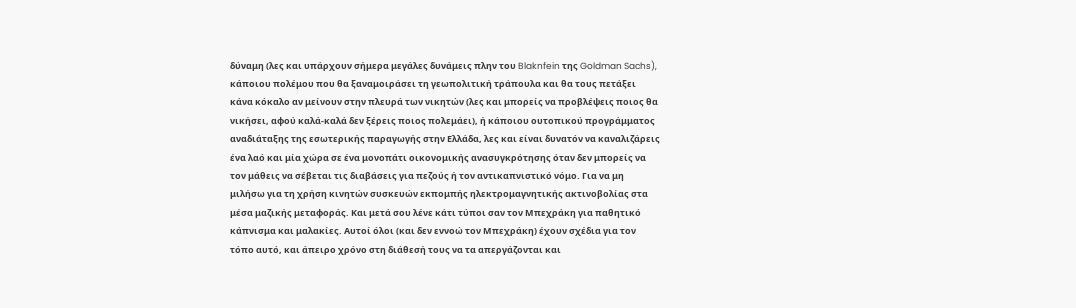δύναμη (λες και υπάρχουν σήμερα μεγάλες δυνάμεις πλην του Blaknfein της Goldman Sachs), κάποιου πολέμου που θα ξαναμοιράσει τη γεωπολιτική τράπουλα και θα τους πετάξει κάνα κόκαλο αν μείνουν στην πλευρά των νικητών (λες και μπορείς να προβλέψεις ποιος θα νικήσει, αφού καλά-καλά δεν ξέρεις ποιος πολεμάει), ή κάποιου ουτοπικού προγράμματος αναδιάταξης της εσωτερικής παραγωγής στην Ελλάδα, λες και είναι δυνατόν να καναλιζάρεις ένα λαό και μία χώρα σε ένα μονοπάτι οικονομικής ανασυγκρότησης όταν δεν μπορείς να τον μάθεις να σέβεται τις διαβάσεις για πεζούς ή τον αντικαπνιστικό νόμο. Για να μη μιλήσω για τη χρήση κινητών συσκευών εκπομπής ηλεκτρομαγνητικής ακτινοβολίας στα μέσα μαζικής μεταφοράς. Και μετά σου λένε κάτι τύποι σαν τον Μπεχράκη για παθητικό κάπνισμα και μαλακίες. Αυτοί όλοι (και δεν εννοώ τον Μπεχράκη) έχουν σχέδια για τον τόπο αυτό, και άπειρο χρόνο στη διάθεσή τους να τα απεργάζονται και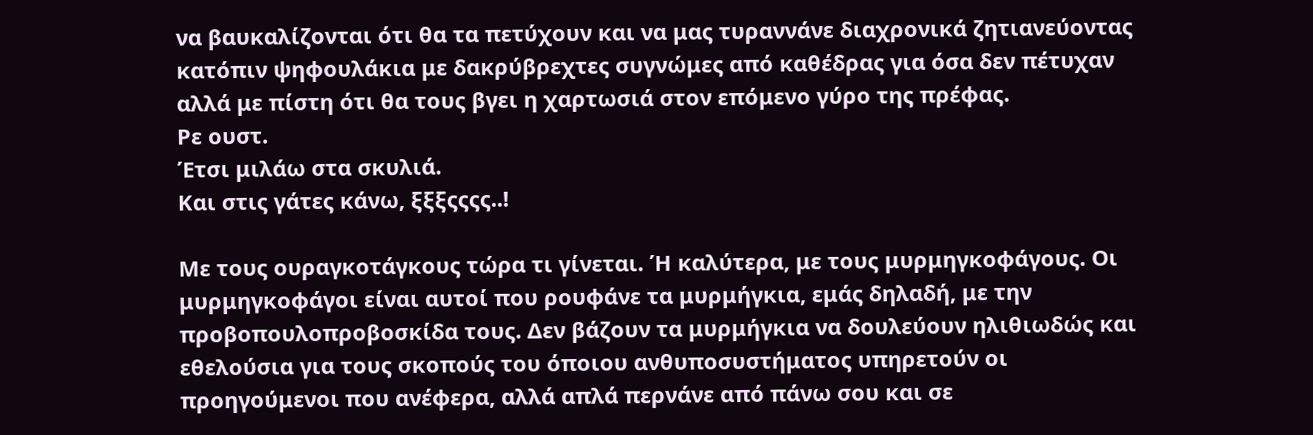να βαυκαλίζονται ότι θα τα πετύχουν και να μας τυραννάνε διαχρονικά ζητιανεύοντας κατόπιν ψηφουλάκια με δακρύβρεχτες συγνώμες από καθέδρας για όσα δεν πέτυχαν αλλά με πίστη ότι θα τους βγει η χαρτωσιά στον επόμενο γύρο της πρέφας.
Ρε ουστ.
Έτσι μιλάω στα σκυλιά.
Και στις γάτες κάνω, ξξξςςςς..!

Με τους ουραγκοτάγκους τώρα τι γίνεται. Ή καλύτερα, με τους μυρμηγκοφάγους. Οι μυρμηγκοφάγοι είναι αυτοί που ρουφάνε τα μυρμήγκια, εμάς δηλαδή, με την προβοπουλοπροβοσκίδα τους. Δεν βάζουν τα μυρμήγκια να δουλεύουν ηλιθιωδώς και εθελούσια για τους σκοπούς του όποιου ανθυποσυστήματος υπηρετούν οι προηγούμενοι που ανέφερα, αλλά απλά περνάνε από πάνω σου και σε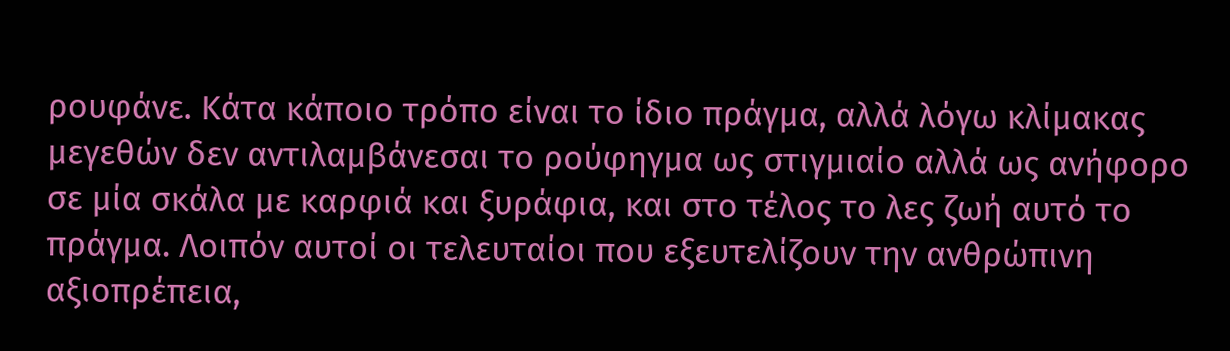ρουφάνε. Κάτα κάποιο τρόπο είναι το ίδιο πράγμα, αλλά λόγω κλίμακας μεγεθών δεν αντιλαμβάνεσαι το ρούφηγμα ως στιγμιαίο αλλά ως ανήφορο σε μία σκάλα με καρφιά και ξυράφια, και στο τέλος το λες ζωή αυτό το πράγμα. Λοιπόν αυτοί οι τελευταίοι που εξευτελίζουν την ανθρώπινη αξιοπρέπεια,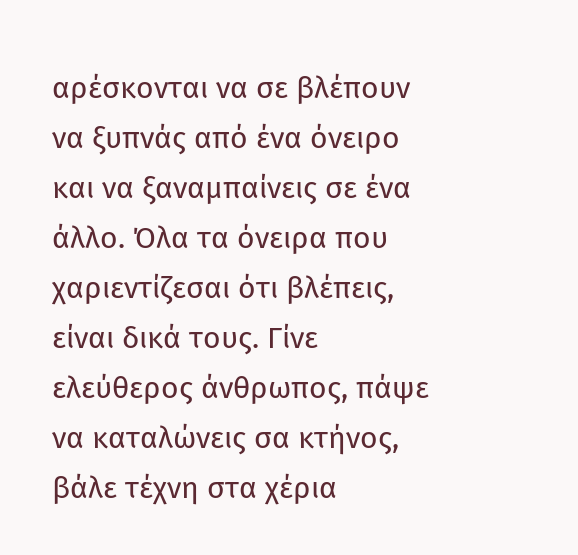αρέσκονται να σε βλέπουν να ξυπνάς από ένα όνειρο και να ξαναμπαίνεις σε ένα άλλο. Όλα τα όνειρα που χαριεντίζεσαι ότι βλέπεις, είναι δικά τους. Γίνε ελεύθερος άνθρωπος, πάψε να καταλώνεις σα κτήνος, βάλε τέχνη στα χέρια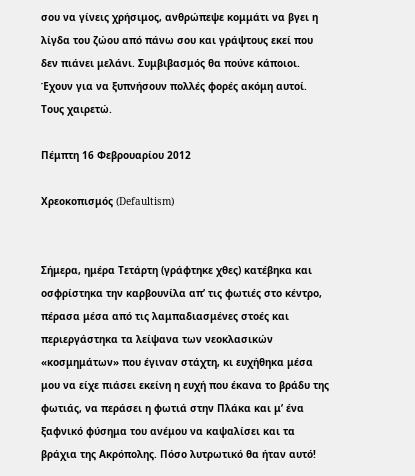σου να γίνεις χρήσιμος, ανθρώπεψε κομμάτι να βγει η λίγδα του ζώου από πάνω σου και γράψτους εκεί που δεν πιάνει μελάνι. Συμβιβασμός θα πούνε κάποιοι. Έχουν για να ξυπνήσουν πολλές φορές ακόμη αυτοί. Τους χαιρετώ.

Πέμπτη 16 Φεβρουαρίου 2012

Χρεοκοπισμός (Defaultism)


Σήμερα, ημέρα Τετάρτη (γράφτηκε χθες) κατέβηκα και οσφρίστηκα την καρβουνίλα απ’ τις φωτιές στο κέντρο, πέρασα μέσα από τις λαμπαδιασμένες στοές και περιεργάστηκα τα λείψανα των νεοκλασικών «κοσμημάτων» που έγιναν στάχτη, κι ευχήθηκα μέσα μου να είχε πιάσει εκείνη η ευχή που έκανα το βράδυ της φωτιάς, να περάσει η φωτιά στην Πλάκα και μ’ ένα ξαφνικό φύσημα του ανέμου να καψαλίσει και τα βράχια της Ακρόπολης. Πόσο λυτρωτικό θα ήταν αυτό!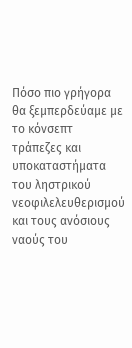Πόσο πιο γρήγορα θα ξεμπερδεύαμε με το κόνσεπτ τράπεζες και υποκαταστήματα του ληστρικού νεοφιλελευθερισμού και τους ανόσιους ναούς του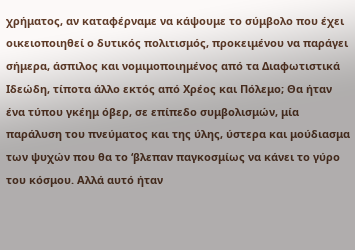χρήματος, αν καταφέρναμε να κάψουμε το σύμβολο που έχει οικειοποιηθεί ο δυτικός πολιτισμός, προκειμένου να παράγει σήμερα, άσπιλος και νομιμοποιημένος από τα Διαφωτιστικά Ιδεώδη, τίποτα άλλο εκτός από Χρέος και Πόλεμο; Θα ήταν ένα τύπου γκέημ όβερ, σε επίπεδο συμβολισμών, μία παράλυση του πνεύματος και της ύλης, ύστερα και μούδιασμα των ψυχών που θα το ‘βλεπαν παγκοσμίως να κάνει το γύρο του κόσμου. Αλλά αυτό ήταν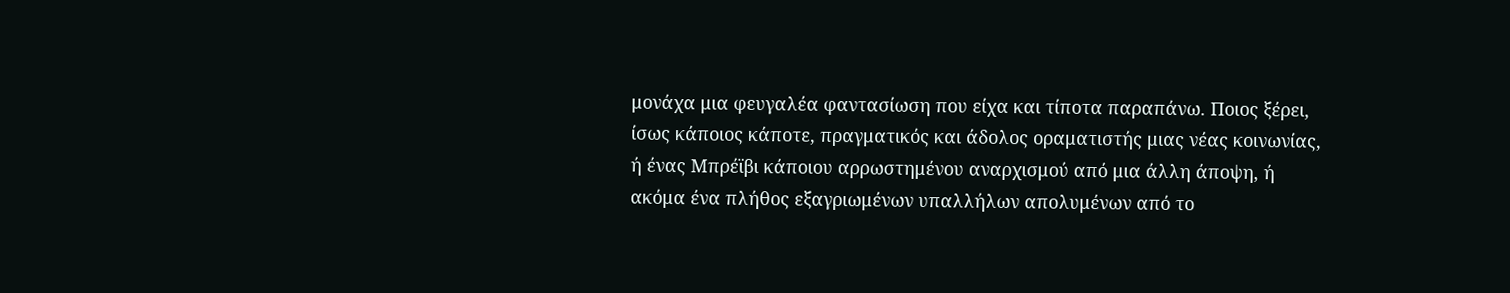μονάχα μια φευγαλέα φαντασίωση που είχα και τίποτα παραπάνω. Ποιος ξέρει, ίσως κάποιος κάποτε, πραγματικός και άδολος οραματιστής μιας νέας κοινωνίας, ή ένας Μπρέϊβι κάποιου αρρωστημένου αναρχισμού από μια άλλη άποψη, ή ακόμα ένα πλήθος εξαγριωμένων υπαλλήλων απολυμένων από το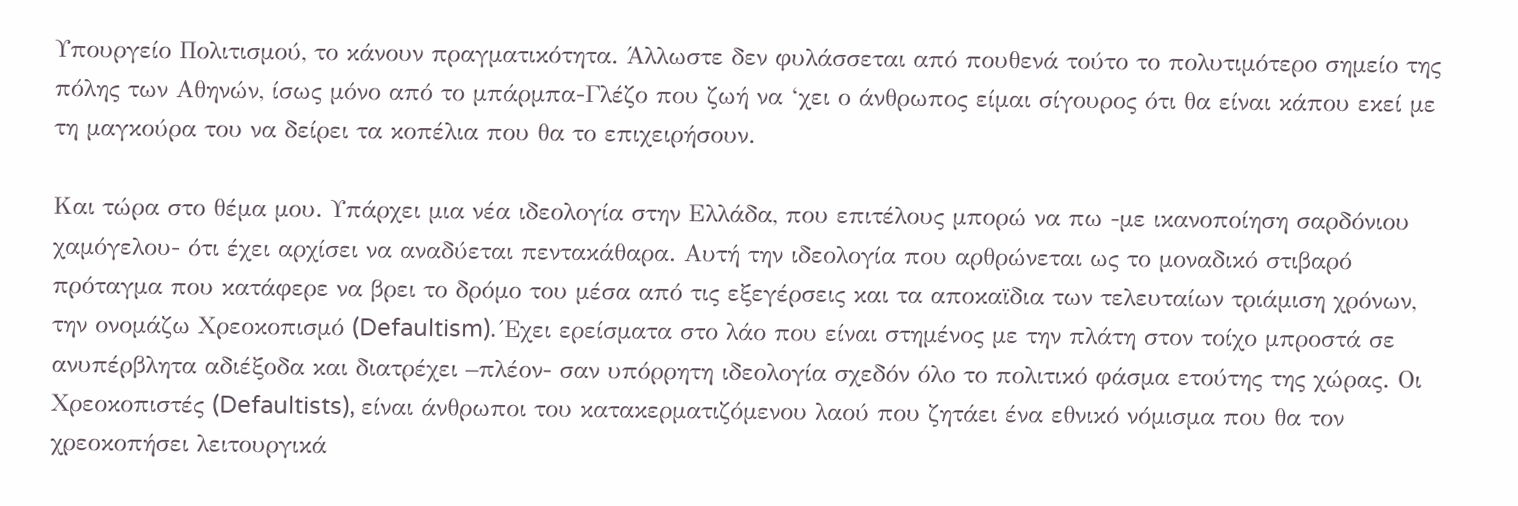Υπουργείο Πολιτισμού, το κάνουν πραγματικότητα. Άλλωστε δεν φυλάσσεται από πουθενά τούτο το πολυτιμότερο σημείο της πόλης των Αθηνών, ίσως μόνο από το μπάρμπα-Γλέζο που ζωή να ‘χει ο άνθρωπος είμαι σίγουρος ότι θα είναι κάπου εκεί με τη μαγκούρα του να δείρει τα κοπέλια που θα το επιχειρήσουν.

Και τώρα στο θέμα μου. Υπάρχει μια νέα ιδεολογία στην Ελλάδα, που επιτέλους μπορώ να πω -με ικανοποίηση σαρδόνιου χαμόγελου- ότι έχει αρχίσει να αναδύεται πεντακάθαρα. Αυτή την ιδεολογία που αρθρώνεται ως το μοναδικό στιβαρό πρόταγμα που κατάφερε να βρει το δρόμο του μέσα από τις εξεγέρσεις και τα αποκαϊδια των τελευταίων τριάμιση χρόνων, την ονομάζω Χρεοκοπισμό (Defaultism). Έχει ερείσματα στο λάο που είναι στημένος με την πλάτη στον τοίχο μπροστά σε ανυπέρβλητα αδιέξοδα και διατρέχει –πλέον- σαν υπόρρητη ιδεολογία σχεδόν όλο το πολιτικό φάσμα ετούτης της χώρας. Οι Χρεοκοπιστές (Defaultists), είναι άνθρωποι του κατακερματιζόμενου λαού που ζητάει ένα εθνικό νόμισμα που θα τον χρεοκοπήσει λειτουργικά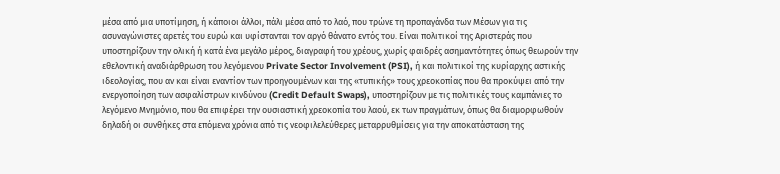μέσα από μια υποτίμηση, ή κάποιοι άλλοι, πάλι μέσα από το λαό, που τρώνε τη προπαγάνδα των Μέσων για τις ασυναγώνιστες αρετές του ευρώ και υφίστανται τον αργό θάνατο εντός του. Είναι πολιτικοί της Αριστεράς που υποστηρίζουν την ολική ή κατά ένα μεγάλο μέρος, διαγραφή του χρέους, χωρίς φαιδρές ασημαντότητες όπως θεωρούν την εθελοντική αναδιάρθρωση του λεγόμενου Private Sector Involvement (PSI), ή και πολιτικοί της κυρίαρχης αστικής ιδεολογίας, που αν και είναι εναντίον των προηγουμένων και της «τυπικής» τους χρεοκοπίας που θα προκύψει από την ενεργοποίηση των ασφαλίστρων κινδύνου (Credit Default Swaps), υποστηρίζουν με τις πολιτικές τους καμπάνιες το λεγόμενο Μνημόνιο, που θα επιφέρει την ουσιαστική χρεοκοπία του λαού, εκ των πραγμάτων, όπως θα διαμορφωθούν δηλαδή οι συνθήκες στα επόμενα χρόνια από τις νεοφιλελεύθερες μεταρρυθμίσεις για την αποκατάσταση της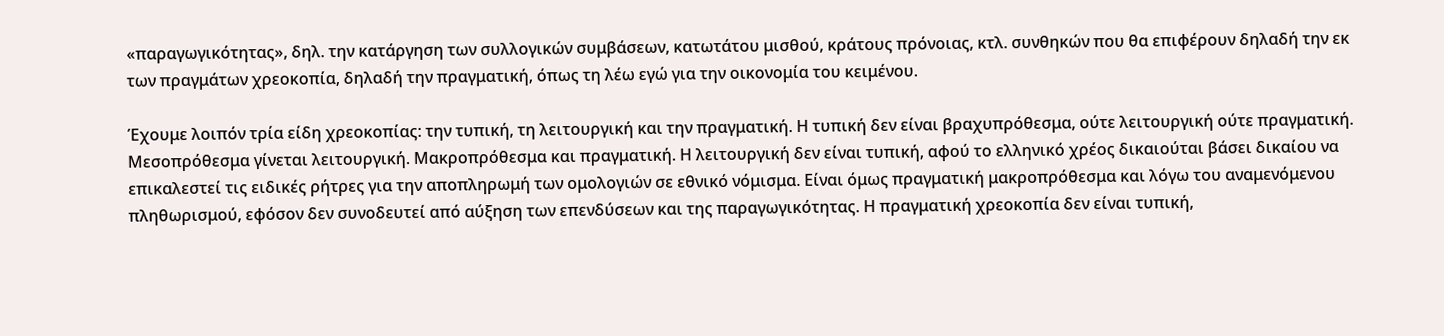«παραγωγικότητας», δηλ. την κατάργηση των συλλογικών συμβάσεων, κατωτάτου μισθού, κράτους πρόνοιας, κτλ. συνθηκών που θα επιφέρουν δηλαδή την εκ των πραγμάτων χρεοκοπία, δηλαδή την πραγματική, όπως τη λέω εγώ για την οικονομία του κειμένου.

Έχουμε λοιπόν τρία είδη χρεοκοπίας: την τυπική, τη λειτουργική και την πραγματική. Η τυπική δεν είναι βραχυπρόθεσμα, ούτε λειτουργική ούτε πραγματική. Μεσοπρόθεσμα γίνεται λειτουργική. Μακροπρόθεσμα και πραγματική. Η λειτουργική δεν είναι τυπική, αφού το ελληνικό χρέος δικαιούται βάσει δικαίου να επικαλεστεί τις ειδικές ρήτρες για την αποπληρωμή των ομολογιών σε εθνικό νόμισμα. Είναι όμως πραγματική μακροπρόθεσμα και λόγω του αναμενόμενου πληθωρισμού, εφόσον δεν συνοδευτεί από αύξηση των επενδύσεων και της παραγωγικότητας. Η πραγματική χρεοκοπία δεν είναι τυπική,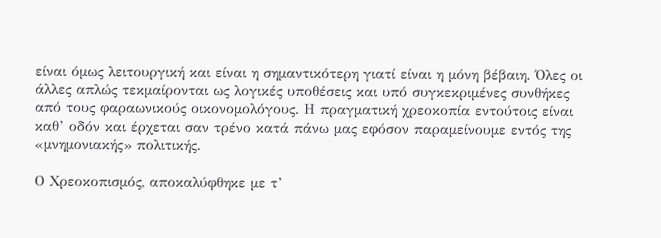είναι όμως λειτουργική και είναι η σημαντικότερη γιατί είναι η μόνη βέβαιη. Όλες οι άλλες απλώς τεκμαίρονται ως λογικές υποθέσεις και υπό συγκεκριμένες συνθήκες από τους φαραωνικούς οικονομολόγους. Η πραγματική χρεοκοπία εντούτοις είναι καθ’ οδόν και έρχεται σαν τρένο κατά πάνω μας εφόσον παραμείνουμε εντός της «μνημονιακής» πολιτικής.

Ο Χρεοκοπισμός, αποκαλύφθηκε με τ’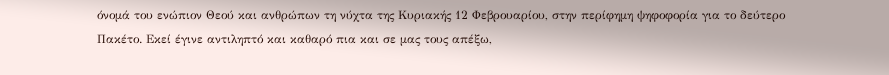όνομά του ενώπιον Θεού και ανθρώπων τη νύχτα της Κυριακής 12 Φεβρουαρίου, στην περίφημη ψηφοφορία για το δεύτερο Πακέτο. Εκεί έγινε αντιληπτό και καθαρό πια και σε μας τους απέξω,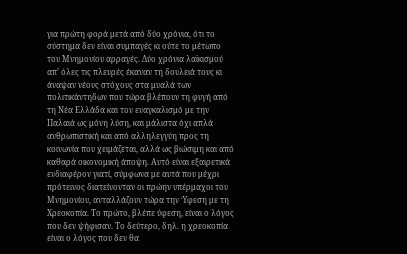για πρώτη φορά μετά από δύο χρόνια, ότι το σύστημα δεν είναι συμπαγές κι ούτε το μέτωπο του Μνημονίου αρραγές. Δύο χρόνια λαϊκισμού απ’ όλες τις πλευρές έκαναν τη δουλειά τους κι άναψαν νέους στόχους στα μυαλά των πολιτικάντηδων που τώρα βλέπουν τη φυγή από τη Νέα Ελλάδα και τον εναγκαλισμό με την Παλαιά ως μόνη λύση, και μάλιστα όχι απλά ανθρωπιστική και από αλληλεγγύη προς τη κοινωνία που χειμάζεται, αλλά ως βιώσιμη και από καθαρά οικονομική άποψη. Αυτό είναι εξαιρετικά ενδιαφέρον γιατί, σύμφωνα με αυτά που μέχρι πρότεινος διατείνονταν οι πρώην υπέρμαχοι του Μνημονίου, ανταλλάζουν τώρα την Ύφεση με τη Χρεοκοπία. Το πρώτο, βλέπε ύφεση, είναι ο λόγος που δεν ψήφισαν. Το δεύτερο, δηλ. η χρεοκοπία είναι ο λόγος που δεν θα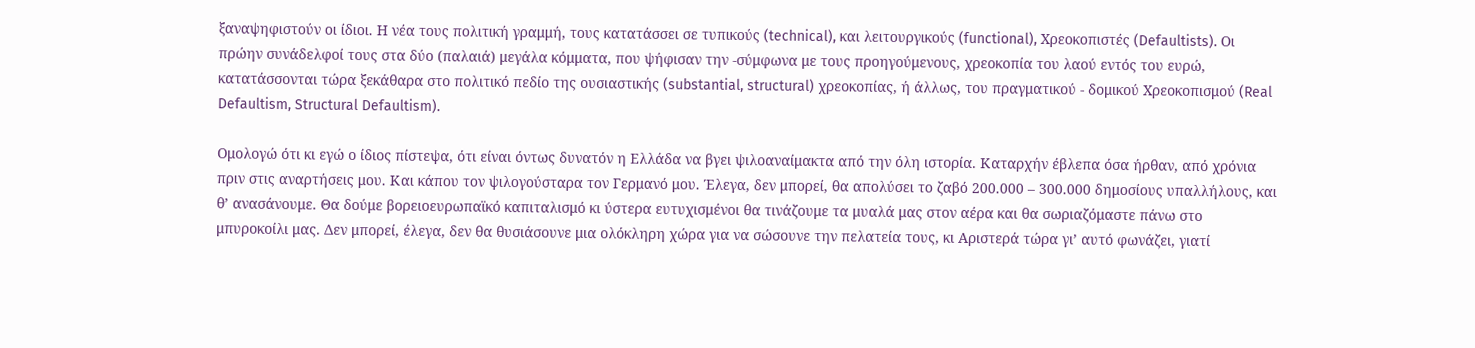ξαναψηφιστούν οι ίδιοι. Η νέα τους πολιτική γραμμή, τους κατατάσσει σε τυπικούς (technical), και λειτουργικούς (functional), Χρεοκοπιστές (Defaultists). Οι πρώην συνάδελφοί τους στα δύο (παλαιά) μεγάλα κόμματα, που ψήφισαν την -σύμφωνα με τους προηγούμενους, χρεοκοπία του λαού εντός του ευρώ, κατατάσσονται τώρα ξεκάθαρα στο πολιτικό πεδίο της ουσιαστικής (substantial, structural) χρεοκοπίας, ή άλλως, του πραγματικού - δομικού Χρεοκοπισμού (Real Defaultism, Structural Defaultism).

Ομολογώ ότι κι εγώ ο ίδιος πίστεψα, ότι είναι όντως δυνατόν η Ελλάδα να βγει ψιλοαναίμακτα από την όλη ιστορία. Καταρχήν έβλεπα όσα ήρθαν, από χρόνια πριν στις αναρτήσεις μου. Και κάπου τον ψιλογούσταρα τον Γερμανό μου. Έλεγα, δεν μπορεί, θα απολύσει το ζαβό 200.000 – 300.000 δημοσίους υπαλλήλους, και θ’ ανασάνουμε. Θα δούμε βορειοευρωπαϊκό καπιταλισμό κι ύστερα ευτυχισμένοι θα τινάζουμε τα μυαλά μας στον αέρα και θα σωριαζόμαστε πάνω στο μπυροκοίλι μας. Δεν μπορεί, έλεγα, δεν θα θυσιάσουνε μια ολόκληρη χώρα για να σώσουνε την πελατεία τους, κι Αριστερά τώρα γι’ αυτό φωνάζει, γιατί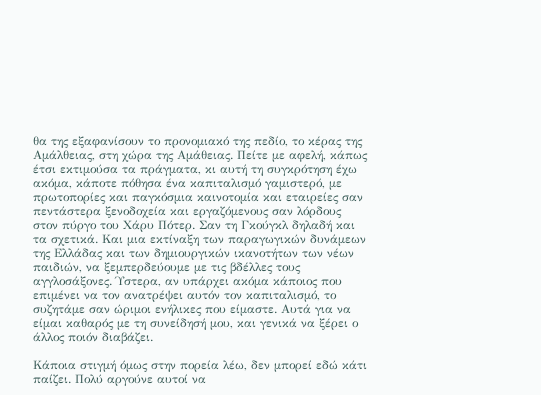θα της εξαφανίσουν το προνομιακό της πεδίο, το κέρας της Αμάλθειας, στη χώρα της Αμάθειας. Πείτε με αφελή, κάπως έτσι εκτιμούσα τα πράγματα, κι αυτή τη συγκρότηση έχω ακόμα, κάποτε πόθησα ένα καπιταλισμό γαμιστερό, με πρωτοπορίες και παγκόσμια καινοτομία και εταιρείες σαν πεντάστερα ξενοδοχεία και εργαζόμενους σαν λόρδους στον πύργο του Χάρυ Πότερ. Σαν τη Γκούγκλ δηλαδή και τα σχετικά. Και μια εκτίναξη των παραγωγικών δυνάμεων της Ελλάδας και των δημιουργικών ικανοτήτων των νέων παιδιών, να ξεμπερδεύουμε με τις βδέλλες τους αγγλοσάξονες. Ύστερα, αν υπάρχει ακόμα κάποιος που επιμένει να τον ανατρέψει αυτόν τον καπιταλισμό, το συζητάμε σαν ώριμοι ενήλικες που είμαστε. Αυτά για να είμαι καθαρός με τη συνείδησή μου, και γενικά να ξέρει ο άλλος ποιόν διαβάζει.

Κάποια στιγμή όμως στην πορεία λέω, δεν μπορεί εδώ κάτι παίζει. Πολύ αργούνε αυτοί να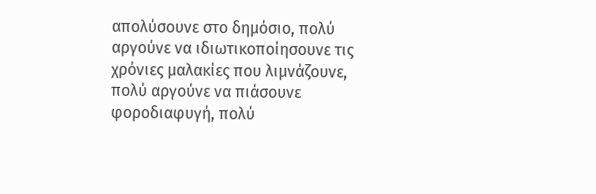απολύσουνε στο δημόσιο, πολύ αργούνε να ιδιωτικοποίησουνε τις χρόνιες μαλακίες που λιμνάζουνε, πολύ αργούνε να πιάσουνε φοροδιαφυγή, πολύ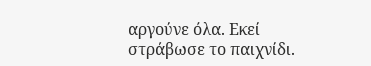αργούνε όλα. Εκεί στράβωσε το παιχνίδι.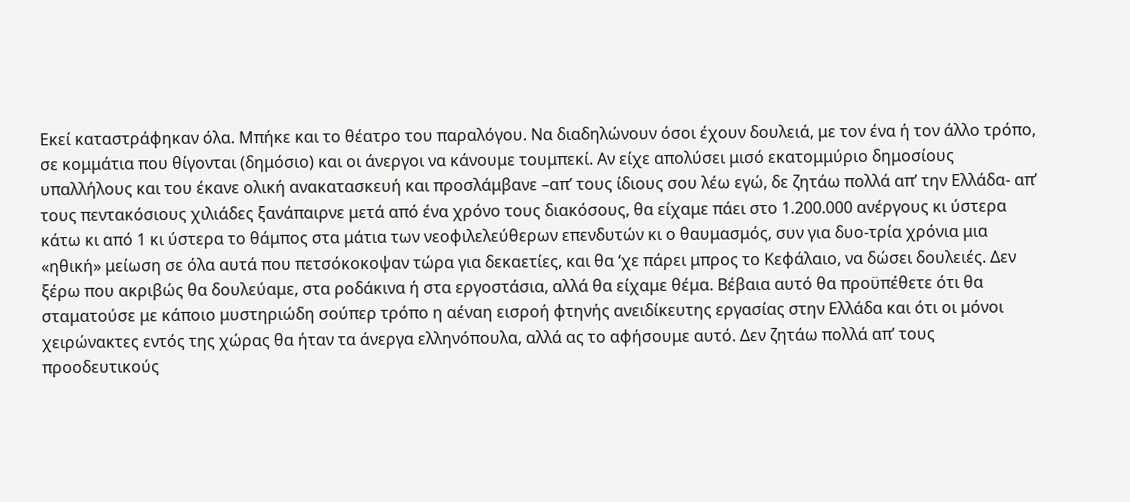Εκεί καταστράφηκαν όλα. Μπήκε και το θέατρο του παραλόγου. Να διαδηλώνουν όσοι έχουν δουλειά, με τον ένα ή τον άλλο τρόπο, σε κομμάτια που θίγονται (δημόσιο) και οι άνεργοι να κάνουμε τουμπεκί. Αν είχε απολύσει μισό εκατομμύριο δημοσίους υπαλλήλους και του έκανε ολική ανακατασκευή και προσλάμβανε –απ’ τους ίδιους σου λέω εγώ, δε ζητάω πολλά απ’ την Ελλάδα- απ’ τους πεντακόσιους χιλιάδες ξανάπαιρνε μετά από ένα χρόνο τους διακόσους, θα είχαμε πάει στο 1.200.000 ανέργους κι ύστερα κάτω κι από 1 κι ύστερα το θάμπος στα μάτια των νεοφιλελεύθερων επενδυτών κι ο θαυμασμός, συν για δυο-τρία χρόνια μια «ηθική» μείωση σε όλα αυτά που πετσόκοκοψαν τώρα για δεκαετίες, και θα ‘χε πάρει μπρος το Κεφάλαιο, να δώσει δουλειές. Δεν ξέρω που ακριβώς θα δουλεύαμε, στα ροδάκινα ή στα εργοστάσια, αλλά θα είχαμε θέμα. Βέβαια αυτό θα προϋπέθετε ότι θα σταματούσε με κάποιο μυστηριώδη σούπερ τρόπο η αέναη εισροή φτηνής ανειδίκευτης εργασίας στην Ελλάδα και ότι οι μόνοι χειρώνακτες εντός της χώρας θα ήταν τα άνεργα ελληνόπουλα, αλλά ας το αφήσουμε αυτό. Δεν ζητάω πολλά απ’ τους προοδευτικούς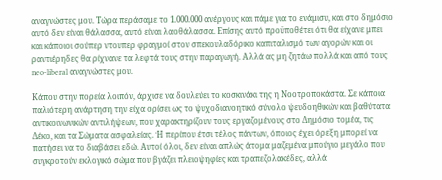αναγνώστες μου. Τώρα περάσαμε το 1.000.000 ανέργους και πάμε για το ενάμισυ, και στο δημόσιο αυτό δεν είναι θάλασσα, αυτό είναι λαοθάλασσα. Επίσης αυτό προϋποθέτει ότι θα είχανε μπει και κάποιοι σούπερ ντουπερ φραγμοί στον σπεκουλαδόρικο καπιταλισμό των αγορών και οι ραντιέρηδες θα ρίχνανε τα λεφτά τους στην παραγωγή. Αλλά ας μη ζητάω πολλά και από τους neo-liberal αναγνώστες μου.

Κάπου στην πορεία λοιπόν, άρχισε να δουλεύει το κοσκινάκι της η Νοοτροποκάστα. Σε κάποια παλιότερη ανάρτηση την είχα ορίσει ως το ψυχοδιανοητικό σύνολο ψευδοηθικών και βαθύτατα αντικοινωνικών αντιλήψεων, που χαρακτηρίζουν τους εργαζομένους στο Δημόσιο τομέα, τις Δέκο, και τα Σώματα ασφαλείας. Ή περίπου έτσι τέλος πάντων, όποιος έχει όρεξη μπορεί να πατήσει να το διαβάσει εδώ. Αυτοί όλοι, δεν είναι απλώς άτομα μαζεμένα μπούγιο μεγάλο που συγκροτούν εκλογικό σώμα που βγάζει πλειοψηφίες και τραπεζολακέδες, αλλά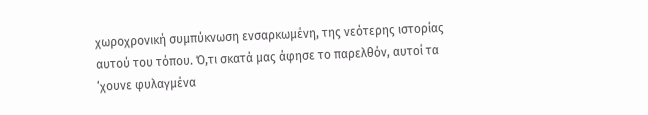χωροχρονική συμπύκνωση ενσαρκωμένη, της νεότερης ιστορίας αυτού του τόπου. Ό,τι σκατά μας άφησε το παρελθόν, αυτοί τα ‘χουνε φυλαγμένα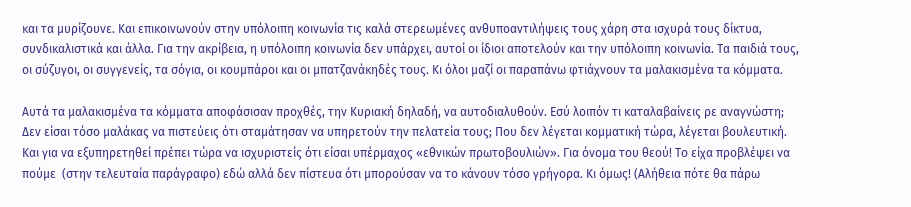και τα μυρίζουνε. Και επικοινωνούν στην υπόλοιπη κοινωνία τις καλά στερεωμένες ανθυποαντιλήψεις τους χάρη στα ισχυρά τους δίκτυα, συνδικαλιστικά και άλλα. Για την ακρίβεια, η υπόλοιπη κοινωνία δεν υπάρχει, αυτοί οι ίδιοι αποτελούν και την υπόλοιπη κοινωνία. Τα παιδιά τους, οι σύζυγοι, οι συγγενείς, τα σόγια, οι κουμπάροι και οι μπατζανάκηδές τους. Κι όλοι μαζί οι παραπάνω φτιάχνουν τα μαλακισμένα τα κόμματα.

Αυτά τα μαλακισμένα τα κόμματα αποφάσισαν προχθές, την Κυριακή δηλαδή, να αυτοδιαλυθούν. Εσύ λοιπόν τι καταλαβαίνεις ρε αναγνώστη; Δεν είσαι τόσο μαλάκας να πιστεύεις ότι σταμάτησαν να υπηρετούν την πελατεία τους; Που δεν λέγεται κομματική τώρα, λέγεται βουλευτική. Και για να εξυπηρετηθεί πρέπει τώρα να ισχυριστείς ότι είσαι υπέρμαχος «εθνικών πρωτοβουλιών». Για όνομα του θεού! Το είχα προβλέψει να πούμε  (στην τελευταία παράγραφο) εδώ αλλά δεν πίστευα ότι μπορούσαν να το κάνουν τόσο γρήγορα. Κι όμως! (Αλήθεια πότε θα πάρω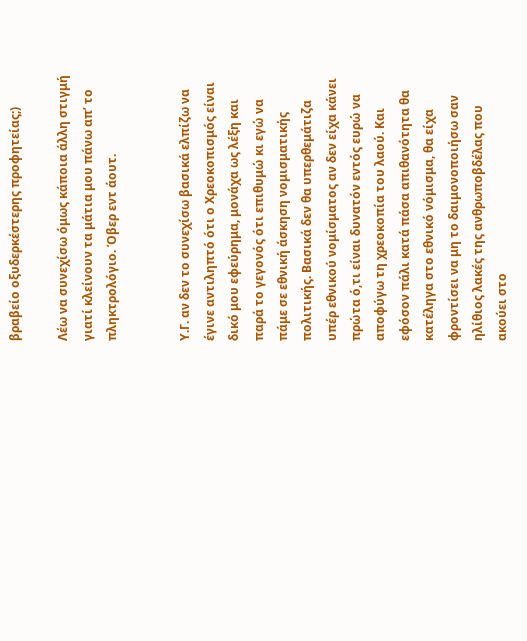βραβείο οξυδερκέστερης προφητείας;)

Λέω να συνεχίσω όμως κάποια άλλη στιγμή γιατί κλείνουν τα μάτια μου πάνω απ’ το πληκτρολόγιο. Όβερ εντ άουτ.


Υ.Γ. αν δεν το συνεχίσω βασικά ελπίζω να έγινε αντιληπτό ότι ο Χρεοκοπισμός είναι δικό μου εφεύρημα, μονάχα ως λέξη και παρά το γεγονός ότι επιθυμώ κι εγώ να πάμε σε εθνική άσκηση νομισματικής πολιτικής. Βασικά δεν θα υπερθεμάτιζα υπέρ εθνικού νομίσματος αν δεν είχα κάνει πρώτα ό,τι είναι δυνατόν εντός ευρώ να αποφύγω τη χρεοκοπία του λαού. Και εφόσον πάλι κατά πάσα απιθανότητα θα κατέληγα στο εθνικό νόμισμα, θα είχα φροντίσει να μη το δαιμονοποιήσω σαν ηλίθιος λακές της ανθρωποβδέλας που ακούει στο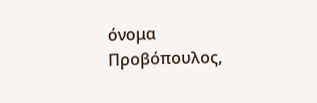όνομα Προβόπουλος,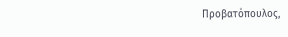Προβατόπουλος,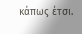κάπως έτσι.